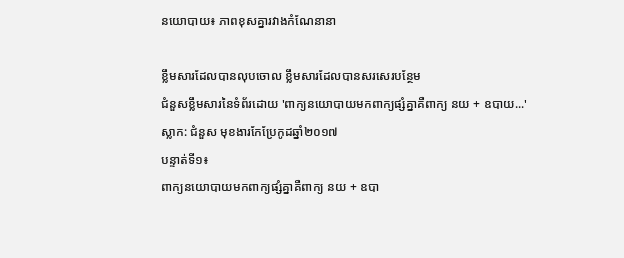នយោបាយ៖ ភាពខុសគ្នារវាងកំណែនានា

ខ្លឹមសារដែលបានលុបចោល ខ្លឹមសារដែលបានសរសេរបន្ថែម
ជំនួសខ្លឹមសារនៃទំព័រដោយ 'ពាក្យនយោបាយមកពាក្យផ្សំគ្នាគឺពាក្យ នយ + ឧបាយ...'
ស្លាក: ជំនួស មុខងារកែប្រែកូដឆ្នាំ២០១៧
បន្ទាត់ទី១៖
ពាក្យនយោបាយមកពាក្យផ្សំគ្នាគឺពាក្យ នយ + ឧបា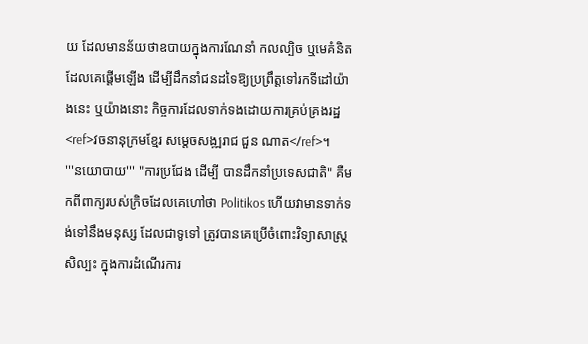យ ដែលមានន័យថាឧបាយក្នុងការណែនាំ កលល្បិច ឬមេគំនិត ដែលគេផ្តើមឡើង ដើម្បីដឹកនាំជនដទៃឱ្យប្រព្រឹត្តទៅរកទីដៅយ៉ាងនេះ ឬយ៉ាងនោះ កិច្ចការដែលទាក់ទងដោយការគ្រប់គ្រងរដ្ឋ<ref>វចនានុក្រមខ្មែរ សម្តេចសង្ឍរាជ ជួន ណាត</ref>។
'''នយោបាយ''' "ការប្រជែង ដើម្បី បានដឹកនាំប្រទេសជាតិ" គឺមកពីពាក្យរបស់ក្រិចដែលគេហៅថា Politikos ហើយវាមានទាក់ទង់ទៅនឹងមនុស្ស ដែលជាទូទៅ ត្រូវបានគេប្រើចំពោះវិទ្យាសាស្ត្រ សិល្បះ ក្នុងការដំណើរការ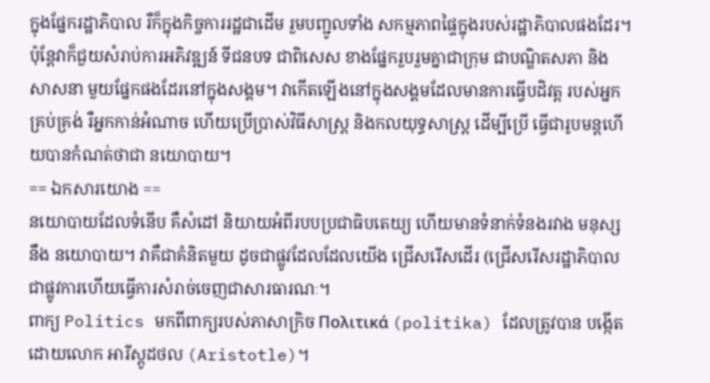ក្នុងផ្នែករដ្ឋាភិបាល រឺក៏ក្នុងកិច្ចការរដ្ឋជាដើម រួមបញ្ជូលទាំង សកម្មភាពផ្ទៃក្នុងរបស់រដ្ឋាភិបាលផងដែរ។ប៉ុន្ដែវាក៏ជួយសំរាប់ការអភិវឌ្ឍន៍ ទីជនបទ ជាពិសេស ខាងផ្នែករួបរួមគ្នាជាក្រុម ជាបណ្ឌិតសភា និង សាសនា មួយផ្នែកផងដែរនៅក្នុងសង្គម។ វាកើតឡើងនៅក្នុងសង្គមដែលមានការធ្វើបដិវត្ត របស់អ្នកគ្រប់គ្រង់ រឺអ្នកកាន់អំណាច ហើយប្រើប្រាស់វិធីសាស្រ្ដ និងកលយុទ្ធសាស្ត្រ ដើម្បីប្រើ ធ្វើជារូបមន្តហើយបានកំណត់ថាជា នយោបាយ។
== ឯកសារយោង ==
នយោបាយដែលទំនើប គឺសំដៅ និយាយអំពីរបបប្រជាធិបតេយ្យ ហើយមានទំនាក់ទំនងរវាង មនុស្សនឹង នយោបាយ។ វាគឺជាគំនិតមួយ ដូចជាផ្លូវដែលដែលយើង ជ្រើសរើសដើរ (ជ្រើសរើសរដ្ឋាភិបាលជាផ្លូវការហើយធ្វើការសំរាច់ចេញជាសារធារណៈ។
ពាក្យ Politics មកពីពាក្យរបស់ភាសាក្រិច Πολιτικά (politika) ដែលត្រូវបាន បង្កើតដោយលោក អារីស្តូដថល (Aristotle)។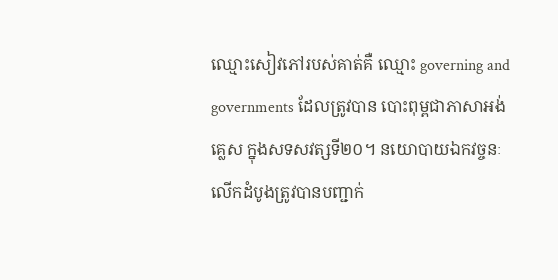ឈ្មោះសៀវភៅរបស់គាត់គឺ ឈ្មោះ governing and governments ដែលត្រូវបាន បោះពុម្ពជាភាសាអង់គ្លេស ក្នុងសទសវត្សទី២០។ នយោបាយឯកវច្ចនៈ លើកដំបូងត្រូវបានបញ្ជាក់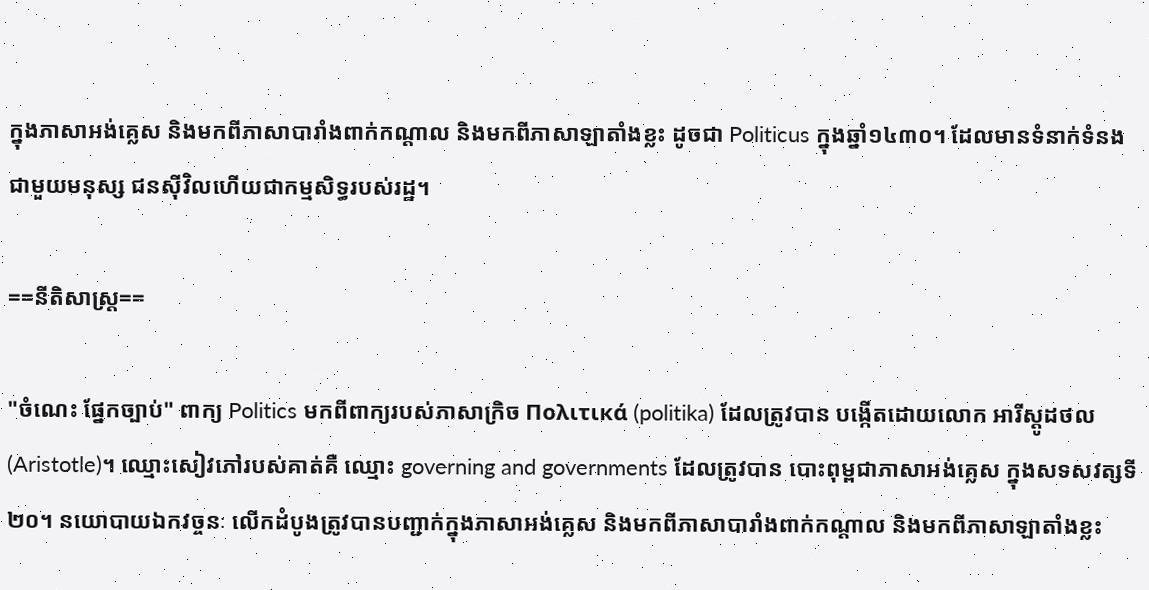ក្នុងភាសាអង់គ្លេស និងមកពីភាសាបារាំងពាក់កណ្ដាល និងមកពីភាសាឡាតាំងខ្លះ ដូចជា Politicus ក្នុងឆ្នាំ១៤៣០។ ដែលមានទំនាក់ទំនងជាមួយមនុស្ស ជនស៊ីវិលហើយជាកម្មសិទ្ធរបស់រដ្ឋ។

==នីតិសាស្ដ្រ==

"ចំណេះ ផ្នែកច្បាប់" ពាក្យ Politics មកពីពាក្យរបស់ភាសាក្រិច Πολιτικά (politika) ដែលត្រូវបាន បង្កើតដោយលោក អារីស្តូដថល (Aristotle)។ ឈ្មោះសៀវភៅរបស់គាត់គឺ ឈ្មោះ governing and governments ដែលត្រូវបាន បោះពុម្ពជាភាសាអង់គ្លេស ក្នុងសទសវត្សទី២០។ នយោបាយឯកវច្ចនៈ លើកដំបូងត្រូវបានបញ្ជាក់ក្នុងភាសាអង់គ្លេស និងមកពីភាសាបារាំងពាក់កណ្ដាល និងមកពីភាសាឡាតាំងខ្លះ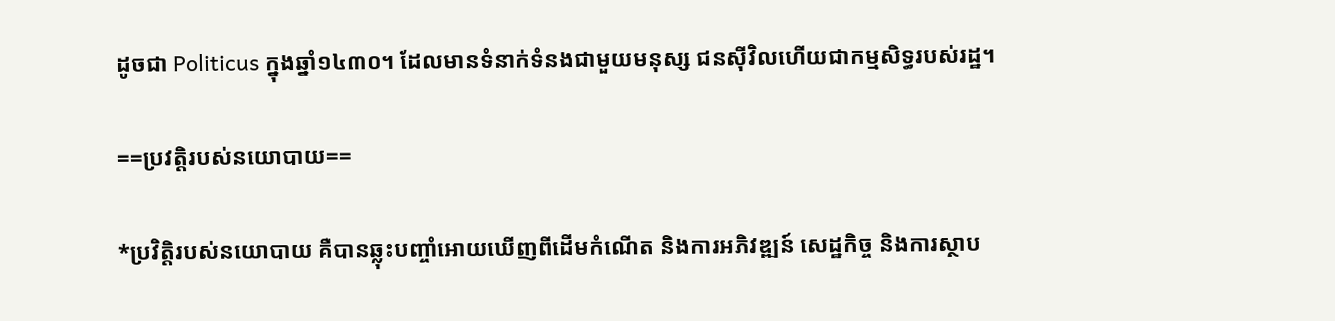ដូចជា Politicus ក្នុងឆ្នាំ១៤៣០។ ដែលមានទំនាក់ទំនងជាមួយមនុស្ស ជនស៊ីវិលហើយជាកម្មសិទ្ធរបស់រដ្ឋ។

==ប្រវត្តិរបស់នយោបាយ==

*ប្រវិត្តិរបស់នយោបាយ គឺបានឆ្លុះបញ្ចាំអោយឃើញពីដើមកំណើត និងការអភិវឌ្ឍន៍ សេដ្ឋកិច្ច និងការស្ថាប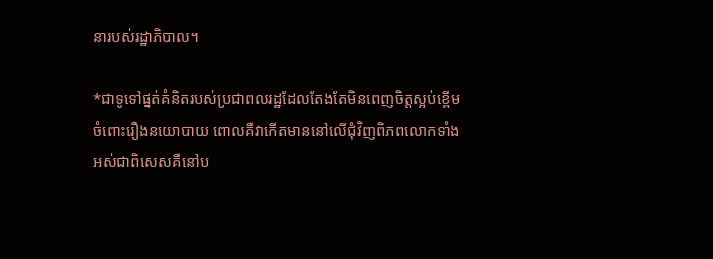នារបស់រដ្ឋាភិបាល។

*ជាទូទៅផ្នត់គំនិតរបស់ប្រជាពលរដ្ឋដែលតែងតែមិនពេញចិត្តស្អប់ខ្ពើមចំពោះរឿងនយោបាយ ពោលគឺវាកើតមាននៅលើជុំវិញពិភពលោកទាំងអស់ជាពិសេសគឺនៅប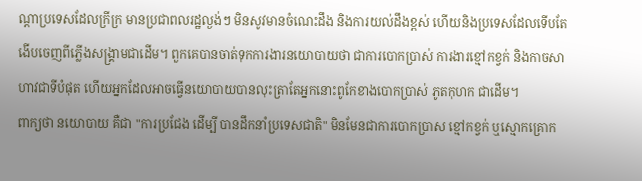ណ្តាប្រទេសដែលក្រីក្រ មានប្រជាពលរដ្ឋល្ងង់ៗ មិនសូវមានចំណេះដឹង និងការយល់ដឹងខ្ពស់ ហើយនិងប្រទេសដែលទើបតែងើបចេញពីភ្លើងសង្រ្គាមជាដើម។ ពួកគេបានចាត់ទុកការងារនយោបាយថា ជាការបោកប្រាស់ ការងារខ្មៅកខ្វក់ និងកាចសាហាវជាទីបំផុត ហើយអ្នកដែលអាចធ្វើនយោបាយបានលុះត្រាតែអ្នកនោះពូកែខាងបោកប្រាស់ ភូតកុហក ជាដើម។
ពាក្យថា នយោបាយ គឺជា "ការប្រជែង ដើម្បី បានដឹកនាំប្រទេសជាតិ" មិនមែនជាការបោកប្រាស ខ្មៅកខ្វក់ ឬស្មោកគ្រោក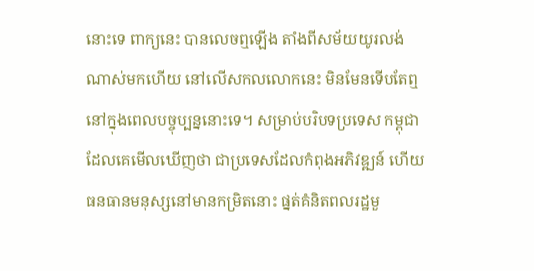នោះទេ ពាក្យនេះ បានលេចឮឡើង តាំងពីសម័យយូរលង់ណាស់មកហើយ នៅលើសកលលោកនេះ មិនមែនទើបតែឮនៅក្នុងពេលបច្ចុប្បន្ននោះទេ។ សម្រាប់បរិបទប្រទេស កម្ពុជា ដែលគេមើលឃើញថា ជាប្រទេសដែលកំពុងអភិវឌ្ឍន៍ ហើយធនធានមនុស្សនៅមានកម្រិតនោះ ផ្នត់គំនិតពលរដ្ឋមួ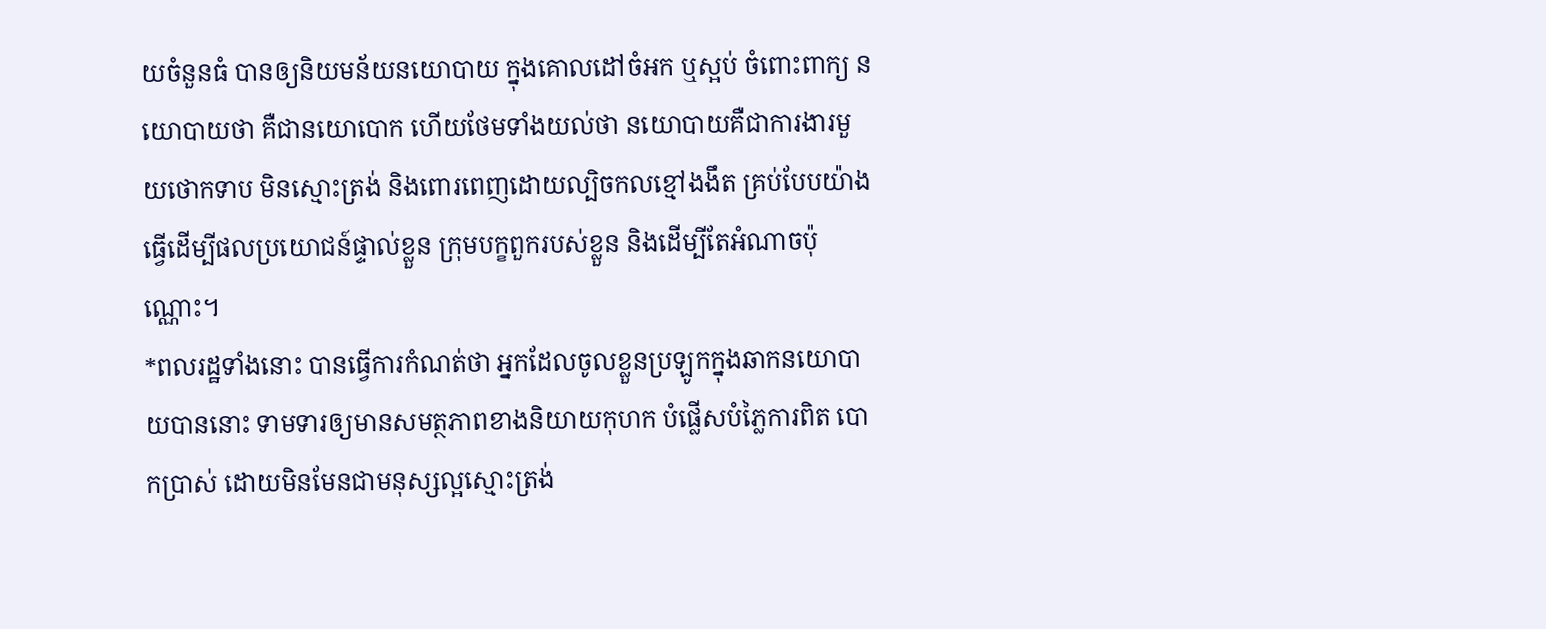យចំនួនធំ បានឲ្យនិយមន័យនយោបាយ ក្នុងគោលដៅចំអក ឬស្អប់ ចំពោះពាក្យ នយោបាយថា គឺជានយោបោក ហើយថែមទាំងយល់ថា នយោបាយគឺជាការងារមួយថោកទាប មិនស្មោះត្រង់ និងពោរពេញដោយល្បិចកលខ្មៅងងឹត គ្រប់បែបយ៉ាង ធ្វើដើម្បីផលប្រយោជន៍ផ្ទាល់ខ្លួន ក្រុមបក្ខពួករបស់ខ្លួន និងដើម្បីតែអំណាចប៉ុណ្ណោះ។
*ពលរដ្ឋទាំងនោះ បានធ្វើការកំណត់ថា អ្នកដែលចូលខ្លួនប្រឡូកក្នុងឆាកនយោបាយបាននោះ ទាមទារឲ្យមានសមត្ថភាពខាងនិយាយកុហក បំផ្លើសបំភ្លៃការពិត បោកប្រាស់ ដោយមិនមែនជាមនុស្សល្អស្មោះត្រង់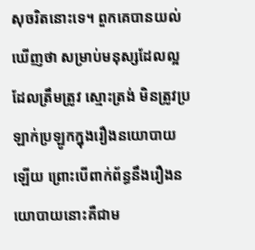សុចរិតនោះទេ។ ពួកគេបានយល់ឃើញថា សម្រាប់មនុស្សដែលល្អ ដែលត្រឹមត្រូវ ស្មោះត្រង់ មិនត្រូវប្រឡាក់ប្រឡូកក្នុងរឿងនយោបាយឡើយ ព្រោះបើពាក់ព័ន្ធនឹងរឿងនយោបាយនោះគឺជាម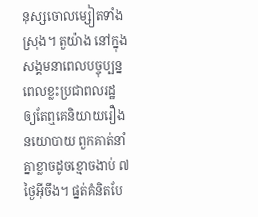នុស្សចោលម្សៀតទាំងស្រុង។ តួយ៉ាង នៅក្នុងសង្គមនាពេលបច្ចុប្បន្ន ពេលខ្លះប្រជាពលរដ្ឋ ឲ្យតែឮគេនិយាយរឿងនយោបាយ ពួកគាត់នាំគ្នាខ្លាចដូចខ្មោចងាប់ ៧ ថ្ងៃអ៊ីចឹង។ ផ្នត់គំនិតបែ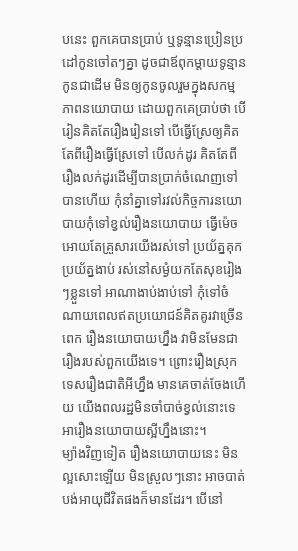បនេះ ពួកគេបានប្រាប់ ឬទូន្មានប្រៀនប្រដៅកូនចៅតៗគ្នា ដូចជាឪពុកម្តាយទូន្មានកូនជាដើម មិនឲ្យកូនចូលរួមក្នុងសកម្មភាពនយោបាយ ដោយពួកគេប្រាប់ថា បើរៀនគិតតែរឿងរៀនទៅ បើធ្វើស្រែឲ្យគិតតែពីរឿងធ្វើស្រែទៅ បើលក់ដូរ គិតតែពីរឿងលក់ដូរដើម្បីបានប្រាក់ចំណេញទៅបានហើយ កុំនាំគ្នាទៅរវល់កិច្ចការនយោបាយកុំទៅខ្វល់រឿងនយោបាយ ធ្វើម៉េចអោយតែគ្រួសារយើងរស់ទៅ ប្រយ័ត្នគុក ប្រយ័ត្នងាប់ រស់នៅសម្ងំយកតែសុខរៀងៗខ្លួនទៅ អាណាងាប់ងាប់ទៅ កុំទៅចំណាយពេលឥតប្រយោជន៍គិតគូរវាច្រើនពេក រឿងនយោបាយហ្នឹង វាមិនមែនជារឿងរបស់ពួកយើងទេ។ ព្រោះរឿងស្រុកទេសរឿងជាតិអីហ្នឹង មានគេចាត់ចែងហើយ យើងពលរដ្ឋមិនចាំបាច់ខ្វល់នោះទេ អារឿងនយោបាយស្អីហ្នឹងនោះ។
ម្យ៉ាងវិញទៀត រឿងនយោបាយនេះ មិនល្អសោះឡើយ មិនស្រួលៗនោះ អាចបាត់បង់អាយុជីវិតផងក៏មានដែរ។ បើនៅ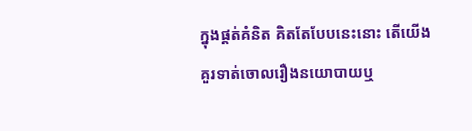ក្នុងផ្តត់គំនិត គិតតែបែបនេះនោះ តើយើងគួរទាត់ចោលរឿងនយោបាយឬ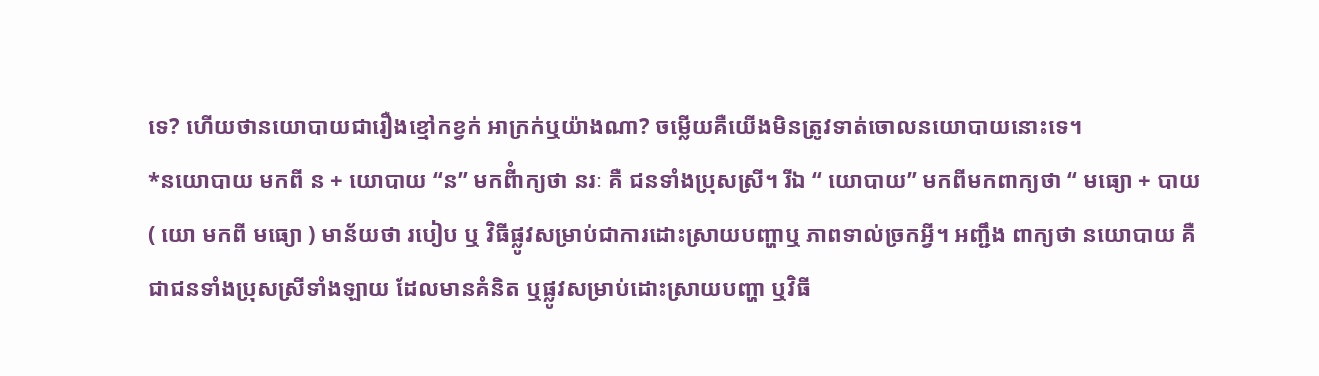ទេ? ហើយថានយោបាយជារឿងខ្មៅកខ្វក់ អាក្រក់ឬយ៉ាងណា? ចម្លើយគឺយើងមិនត្រូវទាត់ចោលនយោបាយនោះទេ។
*នយោបាយ មកពី ន + យោបាយ “ន” មកពីំាក្យថា នរៈ គឺ ជនទាំងប្រុសស្រី។ រីឯ “ យោបាយ” មកពីមកពាក្យថា “ មធ្យោ + បាយ ( យោ មកពី មធ្យោ ) មាន័យថា របៀប ឬ វិធីផ្លូវសម្រាប់ជាការដោះស្រាយបញ្ហាឬ ភាពទាល់ច្រកអ្វី។ អញ្ជឹង ពាក្យថា នយោបាយ គឺជាជនទាំងប្រុសស្រីទាំងឡាយ ដែលមានគំនិត ឬផ្លូវសម្រាប់ដោះស្រាយបញ្ហា ឬវិធី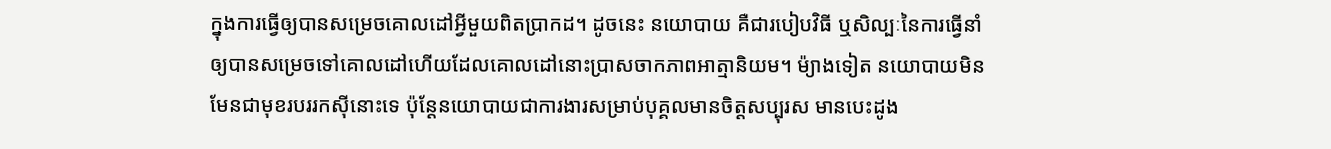ក្នុងការធ្វើឲ្យបានសម្រេចគោលដៅអ្វីមួយពិតប្រាកដ។ ដូចនេះ នយោបាយ គឺជារបៀបវិធី ឬសិល្បៈនៃការធ្វើនាំឲ្យបានសម្រេចទៅគោលដៅហើយដែលគោលដៅនោះប្រាសចាកភាពអាត្មានិយម។ ម៉្យាងទៀត នយោបាយមិនមែនជាមុខរបររកស៊ីនោះទេ ប៉ុន្តែនយោបាយជាការងារសម្រាប់បុគ្គលមានចិត្តសប្បុរស មានបេះដូង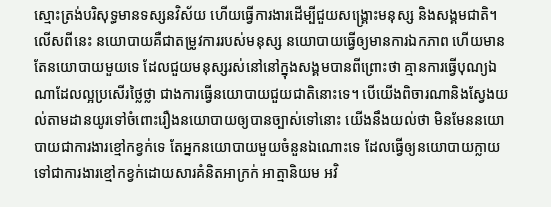ស្មោះត្រង់បរិសុទ្ធមានទស្សនវិស័យ ហើយធ្វើការងារដើម្បីជួយសង្គ្រោះមនុស្ស និងសង្គមជាតិ។ លើសពីនេះ នយោបាយគឺជាតម្រូវការរបស់មនុស្ស នយោបាយធ្វើឲ្យមានការឯកភាព ហើយមានតែនយោបាយមួយទេ ដែលជួយមនុស្សរស់នៅនៅក្នុងសង្គមបានពីព្រោះថា គ្មានការធ្វើបុណ្យឯណាដែលល្អប្រសើរថ្លៃថ្លា ជាងការធ្វើនយោបាយជួយជាតិនោះទេ។ បើយើងពិចារណានិងស្វែងយល់តាមដានយូរទៅចំពោះរឿងនយោបាយឲ្យបានច្បាស់ទៅនោះ យើងនឹងយល់ថា មិនមែននយោបាយជាការងារខ្មៅកខ្វក់ទេ តែអ្នកនយោបាយមួយចំនួនឯណោះទេ ដែលធ្វើឲ្យនយោបាយក្លាយទៅជាការងារខ្មៅកខ្វក់ដោយសារគំនិតអាក្រក់ អាត្មានិយម អវិ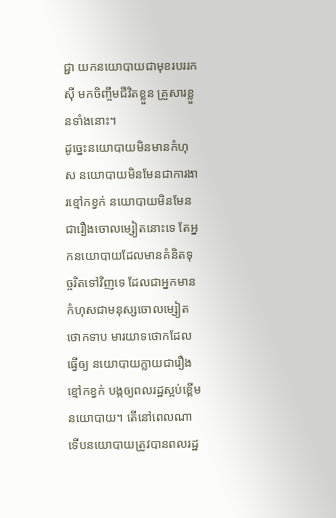ជ្ជា យកនយោបាយជាមុខរបររកស៊ី មកចិញ្ចឹមជីវិតខ្លួន គ្រួសារខ្លួនទាំងនោះ។
ដូច្នេះនយោបាយមិនមានកំហុស នយោបាយមិនមែនជាការងារខ្មៅកខ្វក់ នយោបាយមិនមែនជារឿងចោលម្សៀតនោះទេ តែអ្នកនយោបាយដែលមានគំនិតទុច្ចរិតទៅវិញទេ ដែលជាអ្នកមានកំហុសជាមនុស្សចោលម្សៀត ថោកទាប មារយាទថោកដែលធ្វើឲ្យ នយោបាយក្លាយជារឿងខ្មៅកខ្វក់ បង្កឲ្យពលរដ្ឋស្អប់ខ្ពើមនយោបាយ។ តើនៅពេលណាទើបនយោបាយត្រូវបានពលរដ្ឋ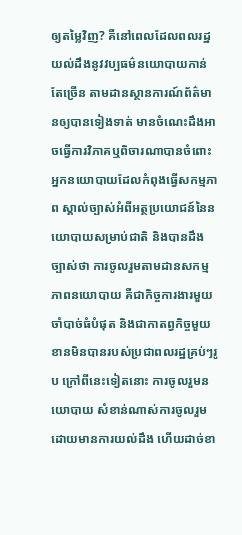ឲ្យតម្លៃវិញ? គឺនៅពេលដែលពលរដ្ឋយល់ដឹងនូវវប្បធម៌នយោបាយកាន់តែច្រើន តាមដានស្ថានការណ៍ព័ត៌មានឲ្យបានទៀងទាត់ មានចំណេះដឹងអាចធ្វើការវិភាគឬពិចារណាបានចំពោះអ្នកនយោបាយដែលកំពុងធ្វើសកម្មភាព ស្គាល់ច្បាស់អំពីអត្ថប្រយោជន៍នៃនយោបាយសម្រាប់ជាតិ និងបានដឹងច្បាស់ថា ការចូលរួមតាមដានសកម្មភាពនយោបាយ គឺជាកិច្ចការងារមួយចាំបាច់ធំបំផុត និងជាកាតព្វកិច្ចមួយខានមិនបានរបស់ប្រជាពលរដ្ឋគ្រប់ៗរូប ក្រៅពីនេះទៀតនោះ ការចូលរួមនយោបាយ សំខាន់ណាស់ការចូលរួមដោយមានការយល់ដឹង ហើយដាច់ខា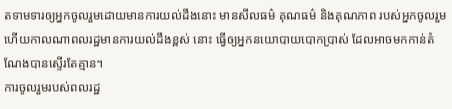តទាមទារឲ្យអ្នកចូលរួមដោយមានការយល់ដឹងនោះ មានសីលធម៌ គុណធម៌ និងគុណភាព របស់អ្នកចូលរួមហើយកាលណាពលរដ្ឋមានការយល់ដឹងខ្ពស់ នោះ ធ្វើឲ្យអ្នកនយោបាយបោកប្រាស់ ដែលអាចមកកាន់តំណែងបានស្ទើរតែគ្មាន។
ការចូលរួមរបស់ពលរដ្ឋ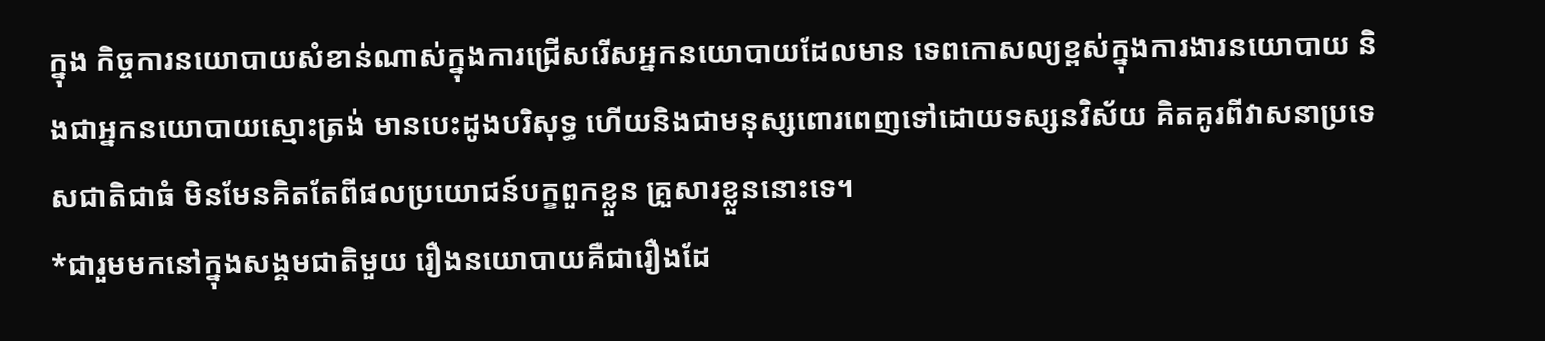ក្នុង កិច្ចការនយោបាយសំខាន់ណាស់ក្នុងការជ្រើសរើសអ្នកនយោបាយដែលមាន ទេពកោសល្យខ្ពស់ក្នុងការងារនយោបាយ និងជាអ្នកនយោបាយស្មោះត្រង់ មានបេះដូងបរិសុទ្ធ ហើយនិងជាមនុស្សពោរពេញទៅដោយទស្សនវិស័យ គិតគូរពីវាសនាប្រទេសជាតិជាធំ មិនមែនគិតតែពីផលប្រយោជន៍បក្ខពួកខ្លួន គ្រួសារខ្លួននោះទេ។
*ជារួមមកនៅក្នុងសង្គមជាតិមួយ រឿងនយោបាយគឺជារឿងដែ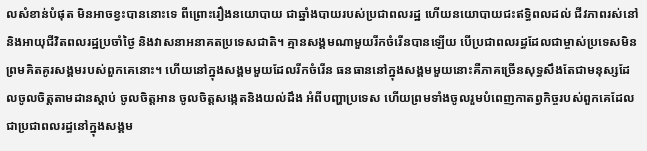លសំខាន់បំផុត មិនអាចខ្វះបាននោះទេ ពីព្រោះរឿងនយោបាយ ជាឆ្នាំងបាយរបស់ប្រជាពលរដ្ឋ ហើយនយោបាយជះឥទ្ធិពលដល់ ជីវភាពរស់នៅ និងអាយុជីវិតពលរដ្ឋប្រចាំថ្ងៃ និងវាសនាអនាគតប្រទេសជាតិ។ គ្មានសង្គមណាមួយរីកចំរើនបានឡើយ បើប្រជាពលរដ្ធដែលជាម្ចាស់ប្រទេសមិនព្រមគិតគូរសង្គមរបស់ពួកគេនោះ។ ហើយនៅក្នុងសង្គមមួយដែលរីកចំរើន ធនធាននៅក្នុងសង្គមមួយនោះគឺភាគច្រើនសុទ្ធសឹងតែជាមនុស្សដែលចូលចិត្តតាមដានស្តាប់ ចូលចិត្តអាន ចូលចិត្តសង្កេតនិងយល់ដឹង អំពីបញ្ហាប្រទេស ហើយព្រមទាំងចូលរួមបំពេញកាតព្វកិច្ចរបស់ពួកគេដែលជាប្រជាពលរដ្ធនៅក្នុងសង្គម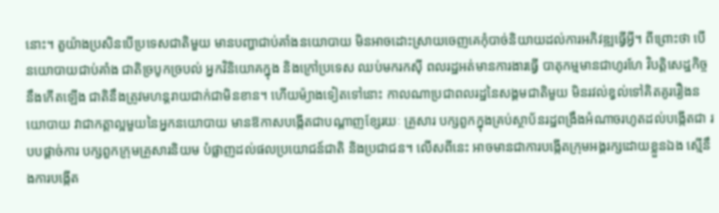នោះ។ តួយ៉ាងប្រសិនបើប្រទេសជាតិមួយ មានបញ្ហាជាប់គាំងនយោបាយ មិនអាចដោះស្រាយចេញគេកុំបាច់និយាយដល់ការអភិវឌ្ឍធ្វើអ្វី។ ពីព្រោះថា បើនយោបាយជាប់គាំង ជាតិច្របូកច្របល់ អ្នកវិនិយោគក្នុង និងក្រៅប្រទេស ឈប់មករកស៊ី ពលរដ្ឋអត់មានការងារធ្វើ បាតុកម្មមានជាហូរហែ វិបត្តិសេដ្ឋកិច្ចនឹងកើតឡើង ជាតិនឹងត្រូវមហន្តរាយជាក់ជាមិនខាន។ ហើយម៉្យាងទៀតទៅនោះ កាលណាប្រជាពលរដ្ឋនៃសង្គមជាតិមួយ មិនរវល់ខ្វល់ទៅគិតគូររឿងនយោបាយ វាជាកត្តាល្អមួយនៃអ្នកនយោបាយ មានឱកាសបង្កើតជាបណ្តាញខ្សែរយៈ គ្រួសារ បក្សពួកក្នុងគ្រប់ស្ថាប័នរដ្ឋពង្រឹងអំណាចរហូតដល់បង្កើតជា របបផ្តាច់ការ បក្សពួកក្រុមគ្រួសារនិយម បំផ្លាញដល់ផលប្រយោជន៍ជាតិ និងប្រជាជន។ លើសពីនេះ អាចមានជាការបង្កើតក្រុមអង្គរក្សដោយខ្លួនឯង ស្មើនឹងការបង្កើត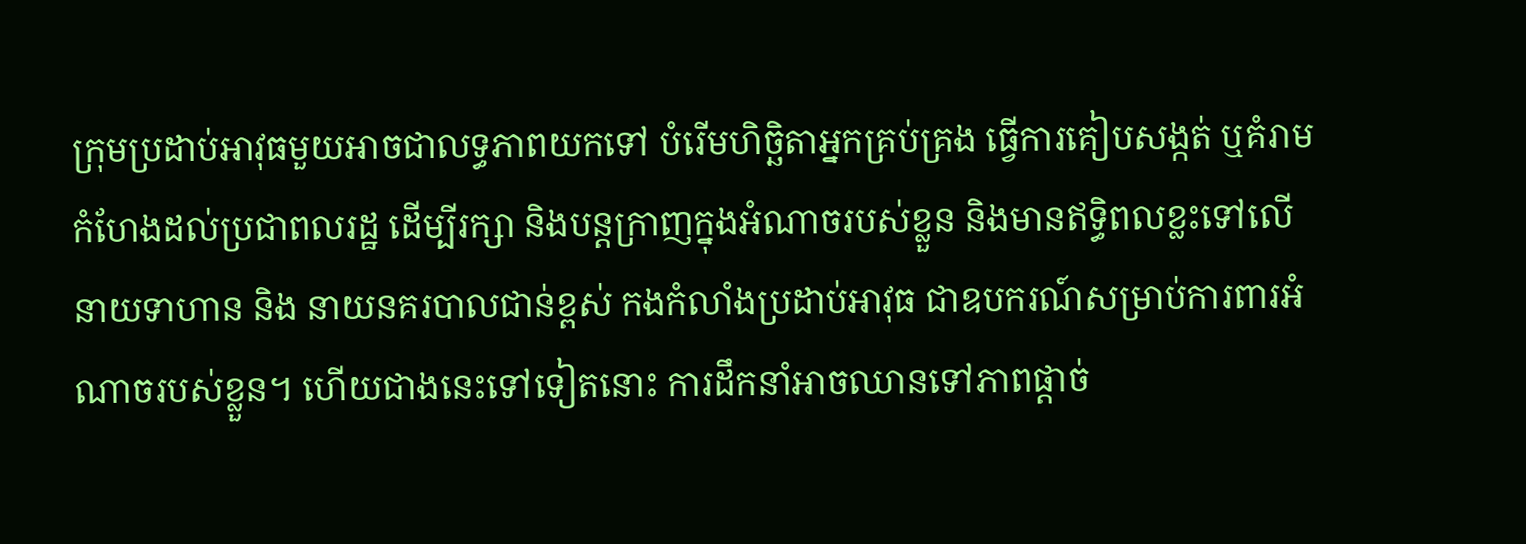ក្រុមប្រដាប់អាវុធមួយអាចជាលទ្ធភាពយកទៅ បំរើមហិច្ឆិតាអ្នកគ្រប់គ្រង ធ្វើការគៀបសង្កត់ ឬគំរាមកំហែងដល់ប្រជាពលរដ្ឋ ដើម្បីរក្សា និងបន្តក្រាញក្នុងអំណាចរបស់ខ្លួន និងមានឥទ្ធិពលខ្លះទៅលើនាយទាហាន និង នាយនគរបាលជាន់ខ្ពស់ កងកំលាំងប្រដាប់អាវុធ ជាឧបករណ៍សម្រាប់ការពារអំណាចរបស់ខ្លួន។ ហើយជាងនេះទៅទៀតនោះ ការដឹកនាំអាចឈានទៅភាពផ្តាច់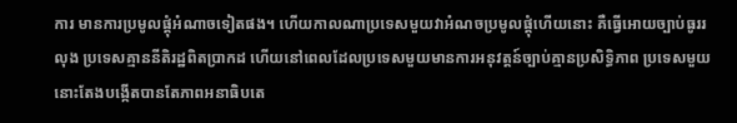ការ មានការប្រមូលផ្តុំអំណាចទៀតផង។ ហើយកាលណាប្រទេសមួយវាអំណចប្រមូលផ្តុំហើយនោះ គឺធ្វើអោយច្បាប់ធូររលុង ប្រទេសគ្មាននីតិរដ្ឋពិតប្រាកដ ហើយនៅពេលដែលប្រទេសមួយមានការអនុវត្តន៍ច្បាប់គ្មានប្រសិទ្ធិភាព ប្រទេសមួយនោះតែងបង្កើតបានតែភាពអនាធិបតេ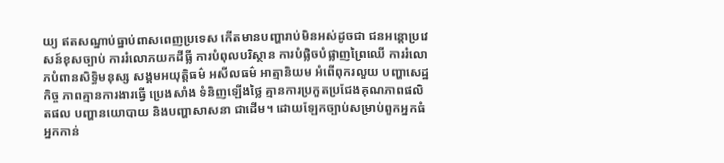យ្យ ឥតសណ្នាប់ធ្នាប់ពាសពេញប្រទេស កើតមានបញ្ហារាប់មិនអស់ដូចជា ជនអន្តោប្រវេសន៍ខុសច្បាប់ ការរំលោភយកដីធ្លី ការបំពុលបរិស្ថាន ការបំផ្លិចបំផ្លាញព្រៃឈើ ការរំលោភបំពានសិទ្ធិមនុស្ស សង្គមអយុត្តិធម៌ អសីលធម៌ អាត្មានិយម អំពើពុករលួយ បញ្ហាសេដ្ឋកិច្ច ភាពគ្មានការងារធ្វើ ប្រេងសាំង ទំនិញឡើងថ្លៃ គ្មានការប្រកួតប្រជែងគុណភាពផលិតផល បញ្ហានយោបាយ និងបញ្ហាសាសនា ជាដើម។ ដោយឡែកច្បាប់សម្រាប់ពួកអ្នកធំ អ្នកកាន់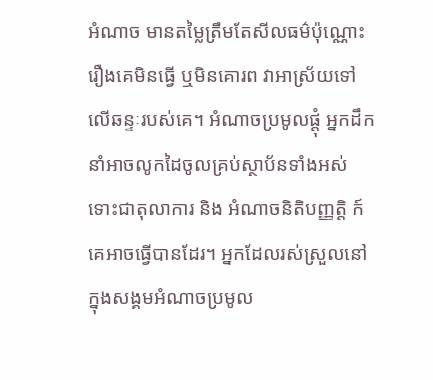អំណាច មានតម្លៃត្រឹមតែសីលធម៌ប៉ុណ្ណោះ រឿងគេមិនធ្វើ ឬមិនគោរព វាអាស្រ័យទៅលើឆន្ទៈរបស់គេ។ អំណាចប្រមូលផ្តុំ អ្នកដឹកនាំអាចលូកដៃចូលគ្រប់ស្ថាប័នទាំងអស់ ទោះជាតុលាការ និង អំណាចនិតិបញ្ញត្តិ ក៍គេអាចធ្វើបានដែរ។ អ្នកដែលរស់ស្រួលនៅក្នុងសង្គមអំណាចប្រមូល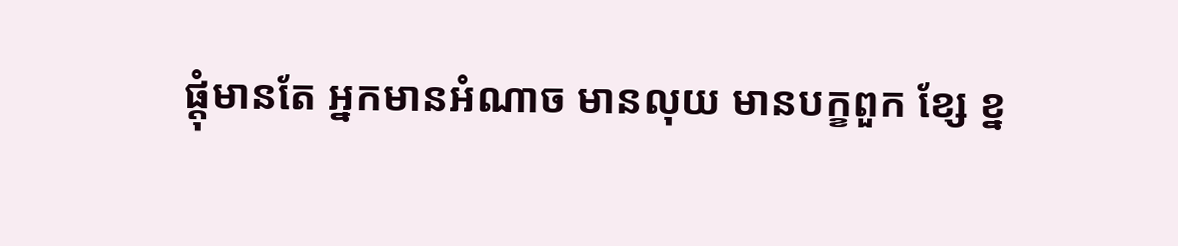ផ្តុំមានតែ អ្នកមានអំណាច មានលុយ មានបក្ខពួក ខ្សែ ខ្ន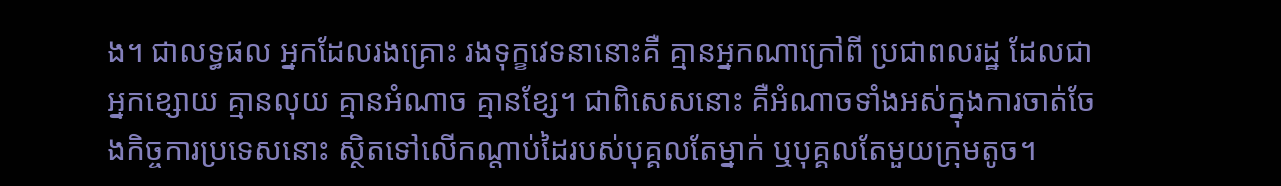ង។ ជាលទ្ធផល អ្នកដែលរងគ្រោះ រងទុក្ខវេទនានោះគឺ គ្មានអ្នកណាក្រៅពី ប្រជាពលរដ្ឋ ដែលជាអ្នកខ្សោយ គ្មានលុយ គ្មានអំណាច គ្មានខ្សែ។ ជាពិសេសនោះ គឺអំណាចទាំងអស់ក្នុងការចាត់ចែងកិច្ចការប្រទេសនោះ ស្ថិតទៅលើកណ្តាប់ដៃរបស់បុគ្គលតែម្នាក់ ឬបុគ្គលតែមួយក្រុមតូច។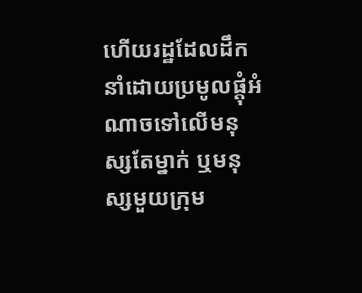ហើយរដ្ឋដែលដឹកនាំដោយប្រមូលផ្តុំអំណាចទៅលើមនុស្សតែម្នាក់ ឬមនុស្សមួយក្រុម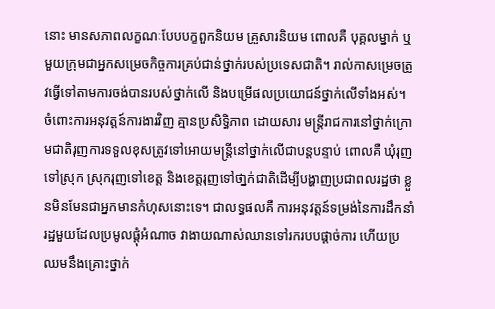នោះ មានសភាពលក្ខណៈបែបបក្ខពួកនិយម គ្រួសារនិយម ពោលគឺ បុគ្គលម្នាក់ ឬមួយក្រុមជាអ្នកសម្រេចកិច្ចការគ្រប់ជាន់ថ្នាក់របស់ប្រទេសជាតិ។ រាល់កាសម្រេចត្រូវធ្វើទៅតាមការចង់បានរបស់ថ្នាក់លើ និងបម្រើផលប្រយោជន៍ថ្នាក់លើទាំងអស់។ ចំពោះការអនុវត្តន៍ការងារវិញ គ្មានប្រសិទ្ធិភាព ដោយសារ មន្រ្តីរាជការនៅថ្នាក់ក្រោមជាតិរុញការទទួលខុសត្រូវទៅអោយមន្រ្តីនៅថ្នាក់លើជាបន្តបន្ទាប់ ពោលគឺ ឃុំរុញទៅស្រុក ស្រុករុញទៅខេត្ត និងខេត្តរុញទៅថា្នក់ជាតិដើម្បីបង្ហាញប្រជាពលរដ្ឋថា ខ្លួនមិនមែនជាអ្នកមានកំហុសនោះទេ។ ជាលទ្ធផលគឺ ការអនុវត្តន៍ទម្រង់នៃការដឹកនាំរដ្ឋមួយដែលប្រមូលផ្តុំអំណាច វាងាយណាស់ឈានទៅរករបបផ្តាច់ការ ហើយប្រឈមនឹងគ្រោះថ្នាក់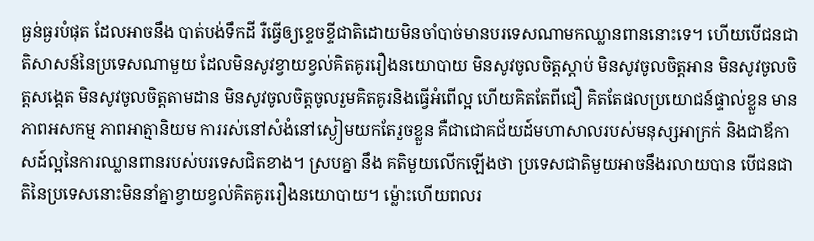ធ្ងន់ធ្ងរបំផុត ដែលអាចនឹង បាត់បង់ទឹកដី រឺធ្វើឲ្យខ្ទេចខ្ទីជាតិដោយមិនចាំបាច់មានបរទេសណាមកឈ្លានពាននោះទេ។ ហើយបើជនជាតិសាសន៍នៃប្រទេសណាមួយ ដែលមិនសូវខ្វាយខ្វល់គិតគូររឿងនយោបាយ មិនសូវចូលចិត្តស្តាប់ មិនសូវចូលចិត្តអាន មិនសូវចូលចិត្តសង្តេត មិនសូវចូលចិត្តតាមដាន មិនសូវចូលចិត្តចូលរួមគិតគូរនិងធ្វើអំពើល្អ ហើយគិតតែពីជឿ គិតតែផលប្រយោជន៍ផ្ទាល់ខ្លួន មានភាពអសកម្ម ភាពអាត្មានិយម ការរស់នៅសំងំនៅស្ងៀមយកតែរួចខ្លួន គឺជាជោគជ័យដ៍មហាសាលរបស់មនុស្សអាក្រក់ និងជាឪកាសដ៍ល្អនៃការឈ្លានពានរបស់បរទេសជិតខាង។ ស្របគ្នា នឹង គតិមួយលើកឡើងថា ប្រទេសជាតិមួយអាចនឹងរលាយបាន បើជនជាតិនៃប្រទេសនោះមិននាំគ្នាខ្វាយខ្វល់គិតគូររឿងនយោបាយ។ ម៉្លោះហើយពលរ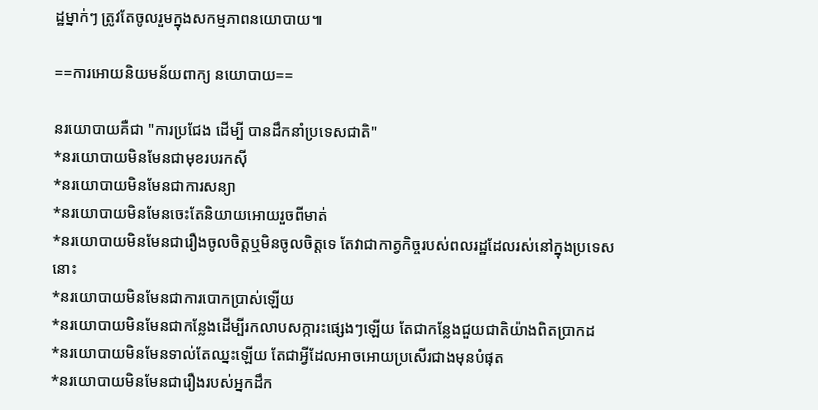ដ្ឋម្នាក់ៗ ត្រូវតែចូលរួមក្នុងសកម្មភាពនយោបាយ៕

==ការអោយនិយមន័យពាក្យ នយោបាយ==

នរយោបាយគឺជា "ការប្រជែង ដើម្បី បានដឹកនាំប្រទេសជាតិ"
*នរយោបាយមិនមែនជាមុខរបរកស៊ី
*នរយោបាយមិនមែនជាការសន្យា
*នរយោបាយមិនមែនចេះតែនិយាយអោយរួចពីមាត់
*នរយោបាយមិនមែនជារឿងចូលចិត្តឬមិនចូលចិត្តទេ តែវាជាកាត្វកិច្ចរបស់ពលរដ្ឋដែលរស់នៅក្នុងប្រទេសនោះ
*នរយោបាយមិនមែនជាការបោកប្រាស់ឡើយ
*នរយោបាយមិនមែនជាកន្លែងដើម្បីរកលាបសក្ការះផ្សេងៗឡើយ តែជាកន្លែងជួយជាតិយ៉ាងពិតប្រាកដ
*នរយោបាយមិនមែនទាល់តែឈ្នះឡើយ តែជាអ្វីដែលអាចអោយប្រសើរជាងមុនបំផុត
*នរយោបាយមិនមែនជារឿងរបស់អ្នកដឹក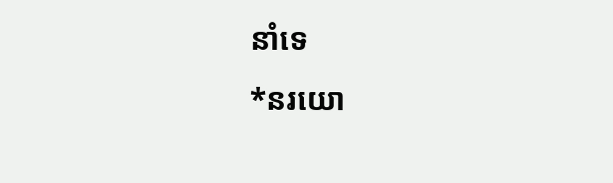នាំទេ
*នរយោ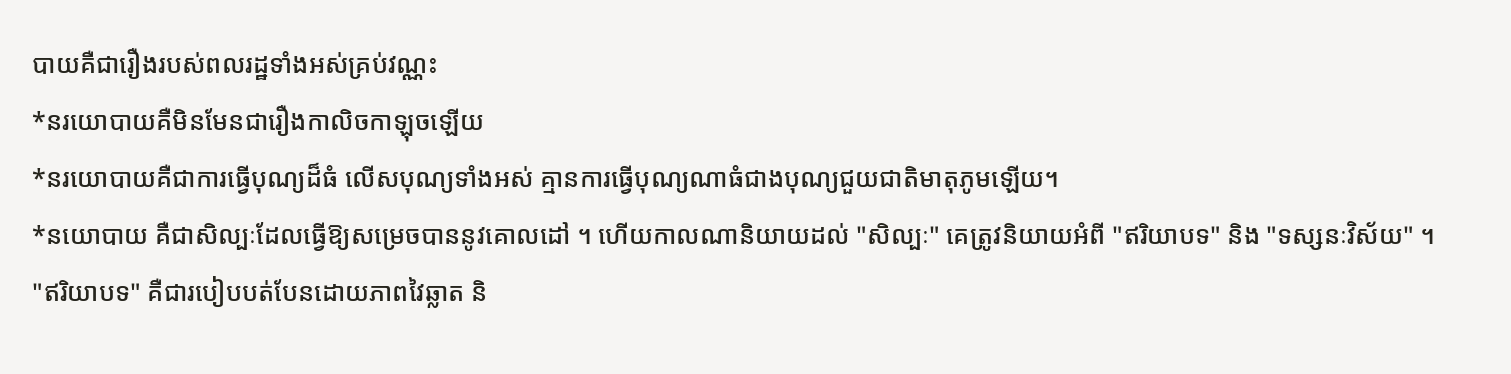បាយគឺជារឿងរបស់ពលរដ្ឋទាំងអស់គ្រប់វណ្ណះ
*នរយោបាយគឺមិនមែនជារឿងកាលិចកាឡុចឡើយ
*នរយោបាយគឺជាការធ្វើបុណ្យដ៏ធំ លើសបុណ្យទាំងអស់ គ្មានការធ្វើបុណ្យណាធំជាងបុណ្យជួយជាតិមាតុភូមឡើយ។
*នយោបាយ គឺជាសិល្បៈដែលធ្វើឱ្យសម្រេចបាននូវគោលដៅ ។ ហើយកាលណានិយាយដល់ "សិល្បៈ" គេត្រូវនិយាយអំពី "ឥរិយាបទ" និង "ទស្សនៈវិស័យ" ។
"ឥរិយាបទ" គឺជារបៀបបត់បែនដោយភាពវៃឆ្លាត និ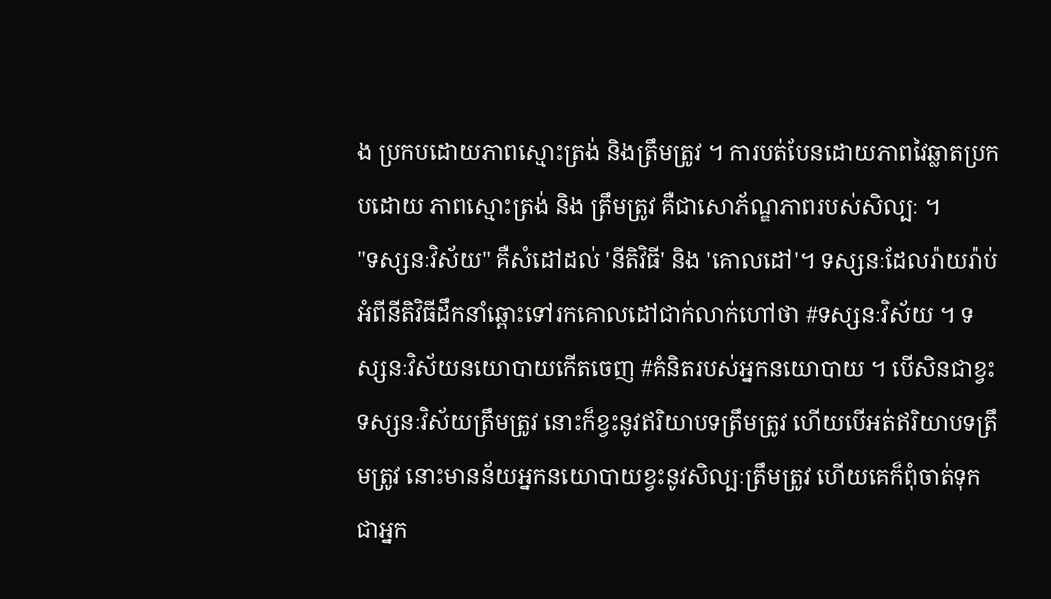ង ប្រកបដោយភាពស្មោះត្រង់ និងត្រឹមត្រូវ ។ ការបត់បែនដោយភាពវៃឆ្លាតប្រកបដោយ ភាពស្មោះត្រង់ និង ត្រឹមត្រូវ គឺជាសោភ័ណ្ឌភាពរបស់សិល្បៈ ។
"ទស្សនៈវិស័យ" គឺសំដៅដល់ 'នីតិវិធី' និង 'គោលដៅ'។ ទស្សនៈដែលរ៉ាយរ៉ាប់អំពីនីតិវិធីដឹកនាំឆ្ពោះទៅរកគោលដៅជាក់លាក់ហៅថា #ទស្សនៈវិស័យ ។ ទស្សនៈវិស័យនយោបាយកើតចេញ #គំនិតរបស់អ្នកនយោបាយ ។ បើសិនជាខ្វះទស្សនៈវិស័យត្រឹមត្រូវ នោះក៏ខ្វះនូវឥរិយាបទត្រឹមត្រូវ ហើយបើអត់ឥរិយាបទត្រឹមត្រូវ នោះមានន័យអ្នកនយោបាយខ្វះនូវសិល្បៈត្រឹមត្រូវ ហើយគេក៏ពុំចាត់ទុកជាអ្នក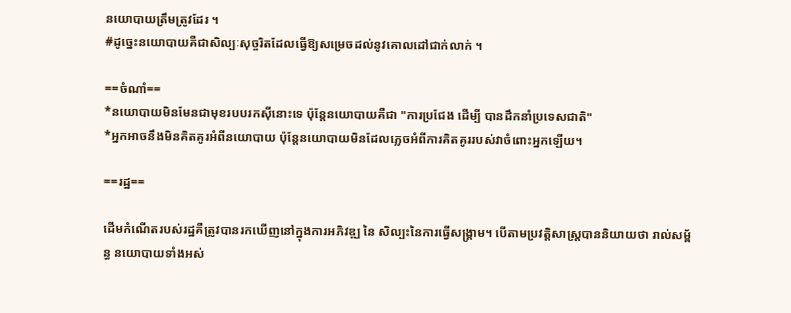នយោបាយត្រឹមត្រូវដែរ ។
#ដូច្នេះនយោបាយគឺជាសិល្បៈសុច្ចរិតដែលធ្វើឱ្យសម្រេចដល់នូវគោលដៅជាក់លាក់ ។

==ចំណាំ==
*នយោបាយមិនមែនជាមុខរបបរកស៊ីនោះទេ ប៉ុន្តែនយោបាយគឺជា "ការប្រជែង ដើម្បី បានដឹកនាំប្រទេសជាតិ"
*អ្នកអាចនឹងមិនគិតគូរអំពីនយោបាយ ប៉ុន្តែនយោបាយមិនដែលភ្លេចអំពីការគិតគូររបស់វាចំពោះអ្នកឡើយ។

==រដ្ឋ==

ដើមកំណើតរបស់រដ្ឋគឺត្រូវបានរកឃើញនៅក្នុងការអភិវឌ្ឍ នៃ សិល្បះនៃការធ្វើសង្រ្គាម។ បើតាមប្រវត្តិសាស្រ្ដបាននិយាយថា រាល់សម្ព័ន្ធ នយោបាយទាំងអស់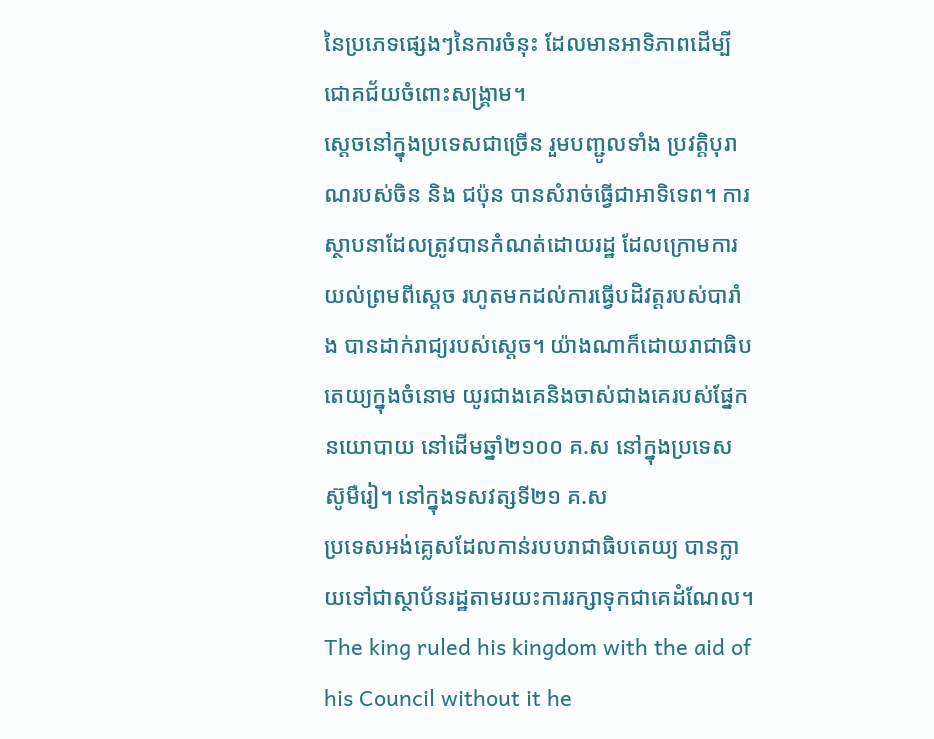នៃប្រភេទផ្សេងៗនៃការចំនុះ ដែលមានអាទិភាពដើម្បីជោគជ័យចំពោះសង្គ្រាម។
ស្ដេចនៅក្នុងប្រទេសជាច្រើន រួមបញ្ជូលទាំង ប្រវត្តិបុរាណរបស់ចិន និង ជប៉ុន បានសំរាច់ធ្វើជាអាទិទេព។ ការស្ថាបនាដែលត្រូវបានកំណត់ដោយរដ្ឋ ដែលក្រោមការយល់ព្រមពីស្ដេច រហូតមកដល់ការធ្វើបដិវត្តរបស់បារាំង បានដាក់រាជ្យរបស់ស្ដេច។ យ៉ាងណាក៏ដោយរាជាធិបតេយ្យក្នុងចំនោម យូរជាងគេនិងចាស់ជាងគេរបស់ផ្នែកនយោបាយ នៅដើមឆ្នាំ២១០០ គ.ស នៅក្នុងប្រទេស ស៊ូមឺរៀ។ នៅក្នុងទសវត្សទី២១ គ.ស
ប្រទេសអង់គ្លេសដែលកាន់របបរាជាធិបតេយ្យ បានក្លាយទៅជាស្ថាប័នរដ្ឋតាមរយះការរក្សាទុកជាគេដំណែល។
The king ruled his kingdom with the aid of his Council without it he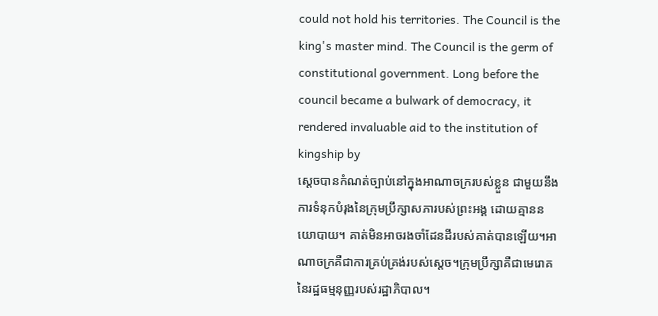could not hold his territories. The Council is the king's master mind. The Council is the germ of constitutional government. Long before the council became a bulwark of democracy, it rendered invaluable aid to the institution of kingship by
ស្ដេចបានកំណត់ច្បាប់នៅក្នុងអាណាចក្ររបស់ខ្លួន ជាមួយនឹងការទំនុកបំរុងនៃក្រុមប្រឹក្សាសភារបស់ព្រះអង្គ ដោយគ្មាននយោបាយ។ គាត់មិនអាចរងចាំដែនដីរបស់គាត់បានឡើយ។អាណាចក្រគឺជាការគ្រប់គ្រង់របស់ស្ដេច។ក្រុមប្រឹក្សាគឺជាមេរោគនៃរដ្ឋធម្មនុញ្ញរបស់រដ្ឋាភិបាល។